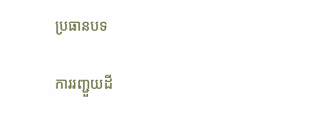ប្រធានបទ

ការរញ្ជួយដី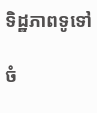ទិដ្ឋភាពទូទៅ

ចំ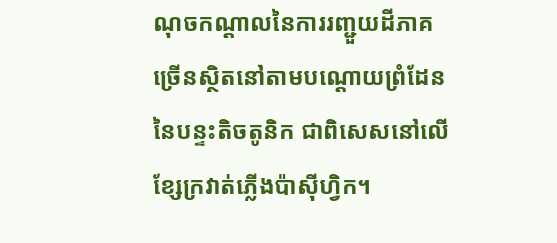ណុចកណ្តាលនៃការរញ្ជួយដីភាគច្រើនស្ថិតនៅតាមបណ្តោយព្រំដែននៃបន្ទះតិចតូនិក ជាពិសេសនៅលើខ្សែក្រវាត់ភ្លើងប៉ាស៊ីហ្វិក។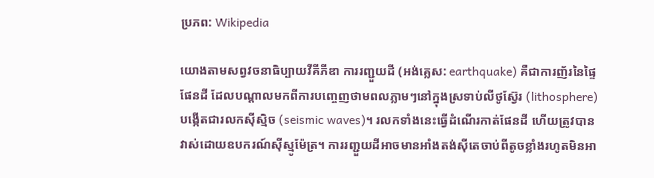ប្រភព: Wikipedia

យោងតាមសព្វវចនាធិប្បាយវីគីភីឌា ការរញ្ជួយដី (អង់គ្លេស: earthquake) គឺជាការញ័រនៃផ្ទៃផែនដី ដែលបណ្ដាលមកពីការបញ្ចេញថាមពលភ្លាមៗនៅក្នុងស្រទាប់លីថូស្វ៊ែរ (lithosphere) បង្កើតជារលកស៊ីស្មិច (seismic waves)។ រលកទាំងនេះធ្វើដំណើរកាត់ផែនដី ហើយត្រូវបានវាស់ដោយឧបករណ៍ស៊ីស្មូម៉ែត្រ។ ការរញ្ជួយដីអាចមានអាំងតង់ស៊ីតេចាប់ពីតូចខ្លាំងរហូតមិនអា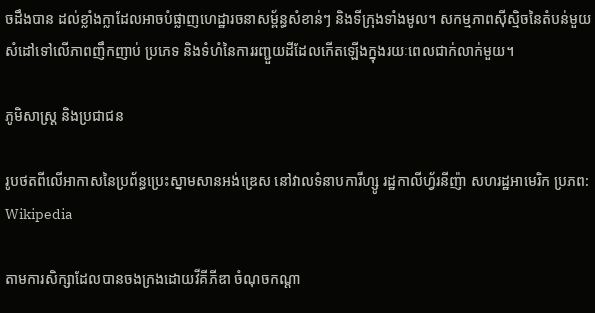ចដឹងបាន ដល់ខ្លាំងក្លាដែលអាចបំផ្លាញហេដ្ឋារចនាសម្ព័ន្ធសំខាន់ៗ និងទីក្រុងទាំងមូល។ សកម្មភាពស៊ីស្មិចនៃតំបន់មួយ សំដៅទៅលើភាពញឹកញាប់ ប្រភេទ និងទំហំនៃការរញ្ជួយដីដែលកើតឡើងក្នុងរយៈពេលជាក់លាក់មួយ។

ភូមិសាស្ត្រ និងប្រជាជន

រូបថតពីលើអាកាសនៃប្រព័ន្ធប្រេះស្នាមសានអង់ឌ្រេស នៅវាលទំនាបការីហ្សូ រដ្ឋកាលីហ្វ័រនីញ៉ា សហរដ្ឋអាមេរិក ប្រភព: Wikipedia

តាមការសិក្សាដែលបានចងក្រងដោយវីគីភីឌា ចំណុចកណ្តា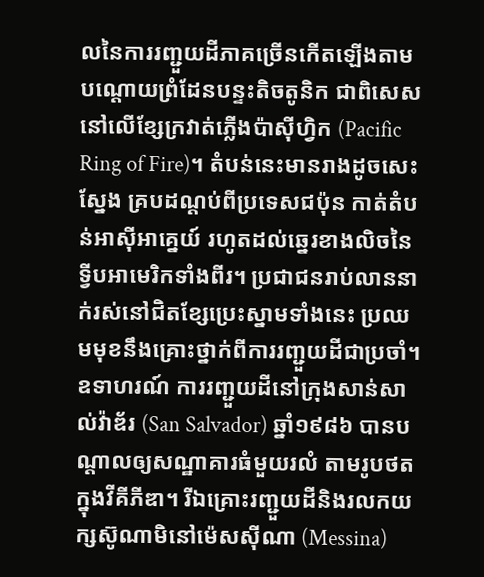លនៃការរញ្ជួយដីភាគច្រើនកើតឡើងតាមបណ្ដោយព្រំដែនបន្ទះតិចតូនិក ជាពិសេសនៅលើខ្សែក្រវាត់ភ្លើងប៉ាស៊ីហ្វិក (Pacific Ring of Fire)។ តំបន់នេះមានរាងដូចសេះស្នែង គ្របដណ្ដប់ពីប្រទេសជប៉ុន កាត់តំបន់អាស៊ីអាគ្នេយ៍ រហូតដល់ឆ្នេរខាងលិចនៃទ្វីបអាមេរិកទាំងពីរ។ ប្រជាជនរាប់លាននាក់រស់នៅជិតខ្សែប្រេះស្នាមទាំងនេះ ប្រឈមមុខនឹងគ្រោះថ្នាក់ពីការរញ្ជួយដីជាប្រចាំ។ ឧទាហរណ៍ ការរញ្ជួយដីនៅក្រុងសាន់សាល់វ៉ាឌ័រ (San Salvador) ឆ្នាំ១៩៨៦ បានបណ្ដាលឲ្យសណ្ឋាគារធំមួយរលំ តាមរូបថតក្នុងវីគីភីឌា។ រីឯគ្រោះរញ្ជួយដីនិងរលកយក្សស៊ូណាមិនៅម៉េសស៊ីណា (Messina)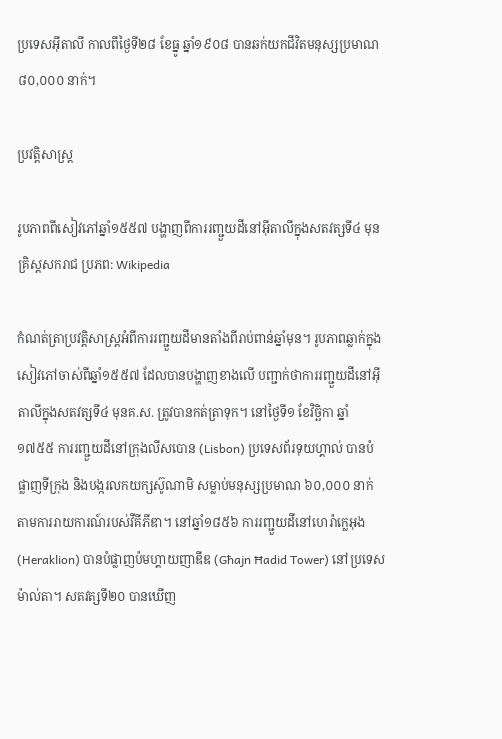ប្រទេសអ៊ីតាលី កាលពីថ្ងៃទី២៨ ខែធ្នូ ឆ្នាំ១៩០៨ បានឆក់យកជីវិតមនុស្សប្រមាណ ៨០,០០០ នាក់។

ប្រវត្តិសាស្ត្រ

រូបភាពពីសៀវភៅឆ្នាំ១៥៥៧ បង្ហាញពីការរញ្ជួយដីនៅអ៊ីតាលីក្នុងសតវត្សទី៤ មុនគ្រិស្តសករាជ ប្រភព: Wikipedia

កំណត់ត្រាប្រវត្តិសាស្ត្រអំពីការរញ្ជួយដីមានតាំងពីរាប់ពាន់ឆ្នាំមុន។ រូបភាពឆ្លាក់ក្នុងសៀវភៅចាស់ពីឆ្នាំ១៥៥៧ ដែលបានបង្ហាញខាងលើ បញ្ជាក់ថាការរញ្ជួយដីនៅអ៊ីតាលីក្នុងសតវត្សទី៤ មុនគ.ស. ត្រូវបានកត់ត្រាទុក។ នៅថ្ងៃទី១ ខែវិច្ឆិកា ឆ្នាំ១៧៥៥ ការរញ្ជួយដីនៅក្រុងលីសបោន (Lisbon) ប្រទេសព័រទុយហ្គាល់ បានបំផ្លាញទីក្រុង និងបង្ករលកយក្សស៊ូណាមិ សម្លាប់មនុស្សប្រមាណ ៦០,០០០ នាក់ តាមការរាយការណ៍របស់វីគីភីឌា។ នៅឆ្នាំ១៨៥៦ ការរញ្ជួយដីនៅហេរ៉ាក្លេអុង (Heraklion) បានបំផ្លាញប៉មហ្គាយញាឌីឌ (Għajn Ħadid Tower) នៅប្រទេសម៉ាល់តា។ សតវត្សទី២០ បានឃើញ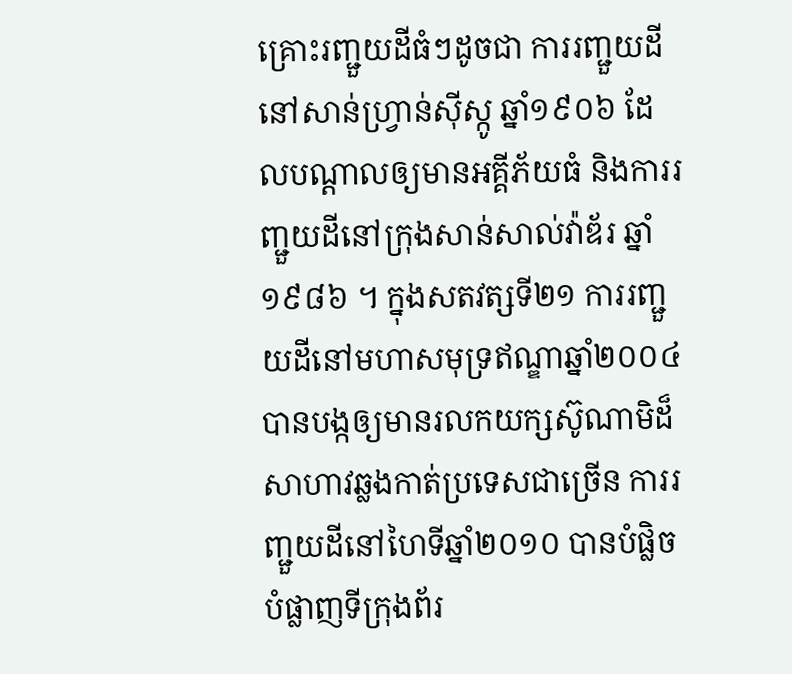គ្រោះរញ្ជួយដីធំៗដូចជា ការរញ្ជួយដីនៅសាន់ហ្វ្រាន់ស៊ីស្កូ ឆ្នាំ១៩០៦ ដែលបណ្ដាលឲ្យមានអគ្គីភ័យធំ និងការរញ្ជួយដីនៅក្រុងសាន់សាល់វ៉ាឌ័រ ឆ្នាំ១៩៨៦ ។ ក្នុងសតវត្សទី២១ ការរញ្ជួយដីនៅមហាសមុទ្រឥណ្ឌាឆ្នាំ២០០៤ បានបង្កឲ្យមានរលកយក្សស៊ូណាមិដ៏សាហាវឆ្លងកាត់ប្រទេសជាច្រើន ការរញ្ជួយដីនៅហៃទីឆ្នាំ២០១០ បានបំផ្លិចបំផ្លាញទីក្រុងព័រ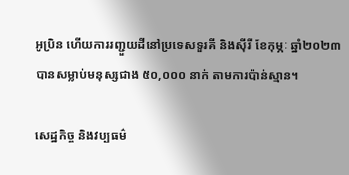អូប្រិន ហើយការរញ្ជួយដីនៅប្រទេសទួរគី និងស៊ីរី ខែកុម្ភៈ ឆ្នាំ២០២៣ បានសម្លាប់មនុស្សជាង ៥០,០០០ នាក់ តាមការប៉ាន់ស្មាន។

សេដ្ឋកិច្ច និងវប្បធម៌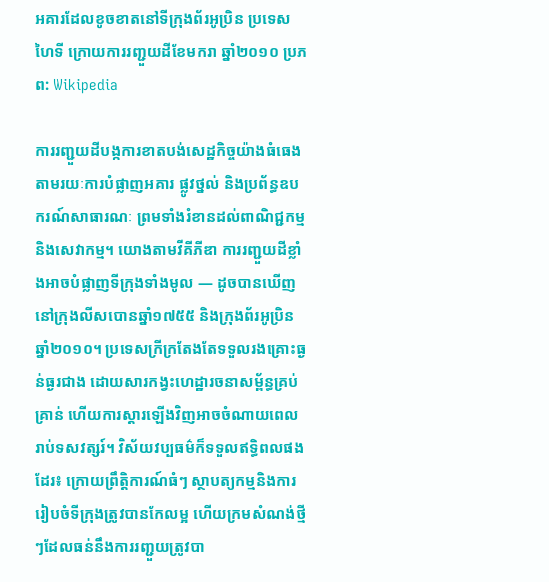អគារដែលខូចខាតនៅទីក្រុងព័រអូប្រិន ប្រទេសហៃទី ក្រោយការរញ្ជួយដីខែមករា ឆ្នាំ២០១០ ប្រភព: Wikipedia

ការរញ្ជួយដីបង្កការខាតបង់សេដ្ឋកិច្ចយ៉ាងធំធេង តាមរយៈការបំផ្លាញអគារ ផ្លូវថ្នល់ និងប្រព័ន្ធឧបករណ៍សាធារណៈ ព្រមទាំងរំខានដល់ពាណិជ្ជកម្មនិងសេវាកម្ម។ យោងតាមវីគីភីឌា ការរញ្ជួយដីខ្លាំងអាចបំផ្លាញទីក្រុងទាំងមូល — ដូចបានឃើញនៅក្រុងលីសបោនឆ្នាំ១៧៥៥ និងក្រុងព័រអូប្រិនឆ្នាំ២០១០។ ប្រទេសក្រីក្រតែងតែទទួលរងគ្រោះធ្ងន់ធ្ងរជាង ដោយសារកង្វះហេដ្ឋារចនាសម្ព័ន្ធគ្រប់គ្រាន់ ហើយការស្ដារឡើងវិញអាចចំណាយពេលរាប់ទសវត្សរ៍។ វិស័យវប្បធម៌ក៏ទទួលឥទ្ធិពលផងដែរ៖ ក្រោយព្រឹត្តិការណ៍ធំៗ ស្ថាបត្យកម្មនិងការរៀបចំទីក្រុងត្រូវបានកែលម្អ ហើយក្រមសំណង់ថ្មីៗដែលធន់នឹងការរញ្ជួយត្រូវបា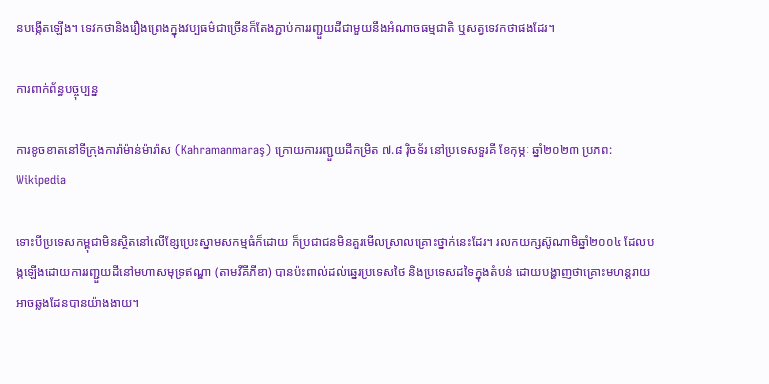នបង្កើតឡើង។ ទេវកថានិងរឿងព្រេងក្នុងវប្បធម៌ជាច្រើនក៏តែងភ្ជាប់ការរញ្ជួយដីជាមួយនឹងអំណាចធម្មជាតិ ឬសត្វទេវកថាផងដែរ។

ការពាក់ព័ន្ធបច្ចុប្បន្ន

ការខូចខាតនៅទីក្រុងការ៉ាម៉ាន់ម៉ារ៉ាស (Kahramanmaraş) ក្រោយការរញ្ជួយដីកម្រិត ៧.៨ រ៉ិចទ័រ នៅប្រទេសទួរគី ខែកុម្ភៈ ឆ្នាំ២០២៣ ប្រភព: Wikipedia

ទោះបីប្រទេសកម្ពុជាមិនស្ថិតនៅលើខ្សែប្រេះស្នាមសកម្មធំក៏ដោយ ក៏ប្រជាជនមិនគួរមើលស្រាលគ្រោះថ្នាក់នេះដែរ។ រលកយក្សស៊ូណាមិឆ្នាំ២០០៤ ដែលបង្កឡើងដោយការរញ្ជួយដីនៅមហាសមុទ្រឥណ្ឌា (តាមវីគីភីឌា) បានប៉ះពាល់ដល់ឆ្នេរប្រទេសថៃ និងប្រទេសដទៃក្នុងតំបន់ ដោយបង្ហាញថាគ្រោះមហន្តរាយអាចឆ្លងដែនបានយ៉ាងងាយ។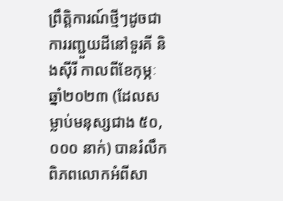ព្រឹត្តិការណ៍ថ្មីៗដូចជាការរញ្ជួយដីនៅទួរគី និងស៊ីរី កាលពីខែកុម្ភៈ ឆ្នាំ២០២៣ (ដែលសម្លាប់មនុស្សជាង ៥០,០០០ នាក់) បានរំលឹកពិភពលោកអំពីសា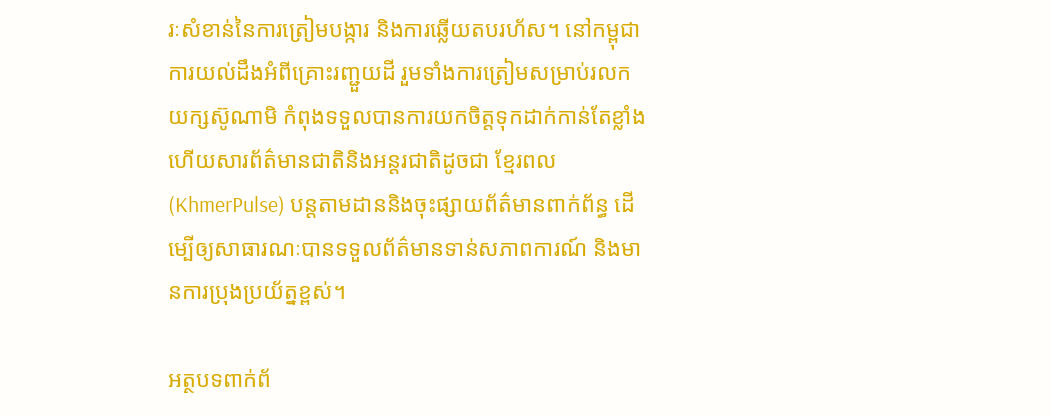រៈសំខាន់នៃការត្រៀមបង្ការ និងការឆ្លើយតបរហ័ស។ នៅកម្ពុជា ការយល់ដឹងអំពីគ្រោះរញ្ជួយដី រួមទាំងការត្រៀមសម្រាប់រលកយក្សស៊ូណាមិ កំពុងទទួលបានការយកចិត្តទុកដាក់កាន់តែខ្លាំង ហើយសារព័ត៌មានជាតិនិងអន្តរជាតិដូចជា ខ្មែរពល (KhmerPulse) បន្តតាមដាននិងចុះផ្សាយព័ត៌មានពាក់ព័ន្ធ ដើម្បើឲ្យសាធារណៈបានទទួលព័ត៌មានទាន់សភាពការណ៍ និងមានការប្រុងប្រយ័ត្នខ្ពស់។

អត្ថបទពាក់ព័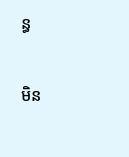ន្ធ

មិន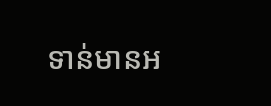ទាន់មានអ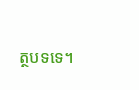ត្ថបទទេ។